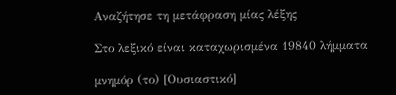Αναζήτησε τη μετάφραση μίας λέξης

Στο λεξικό είναι καταχωρισμένα 19840 λήμματα

μνημόρ (το) [Ουσιαστικό]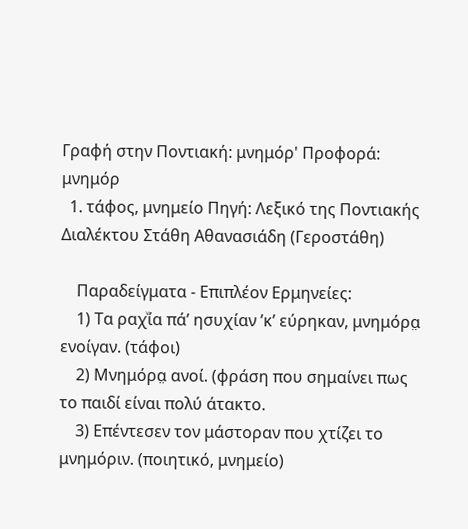Γραφή στην Ποντιακή: μνημόρ' Προφορά: μνημόρ
  1. τάφος, μνημείο Πηγή: Λεξικό της Ποντιακής Διαλέκτου Στάθη Αθανασιάδη (Γεροστάθη)

    Παραδείγματα - Επιπλέον Ερμηνείες:
    1) Τα ραχͮία πά’ ησυχίαν ’κ’ εύρηκαν, μνημόρα̤ ενοίγαν. (τάφοι)
    2) Μνημόρα̤ ανοί. (φράση που σημαίνει πως το παιδί είναι πολύ άτακτο.
    3) Επέντεσεν τον μάστοραν που χτίζει το μνημόριν. (ποιητικό, μνημείο)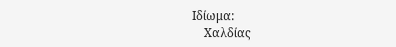Ιδίωμα:
    Χαλδίας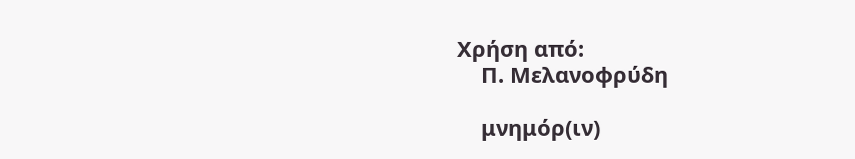Χρήση από:
    Π. Μελανοφρύδη

    μνημόρ(ιν)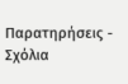Παρατηρήσεις - Σχόλια